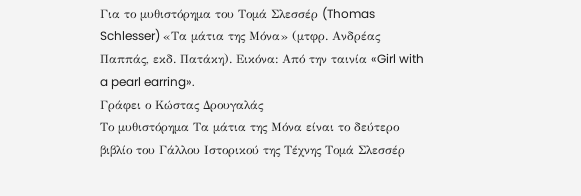Για το μυθιστόρημα του Τοµά Σλεσσέρ (Thomas Schlesser) «Τα μάτια της Μόνα» (μτφρ. Ανδρέας Παππάς, εκδ. Πατάκη). Εικόνα: Από την ταινία «Girl with a pearl earring».
Γράφει ο Κώστας Δρουγαλάς
Το μυθιστόρημα Τα μάτια της Μόνα είναι το δεύτερο βιβλίο του Γάλλου Ιστορικού της Τέχνης Τομά Σλεσσέρ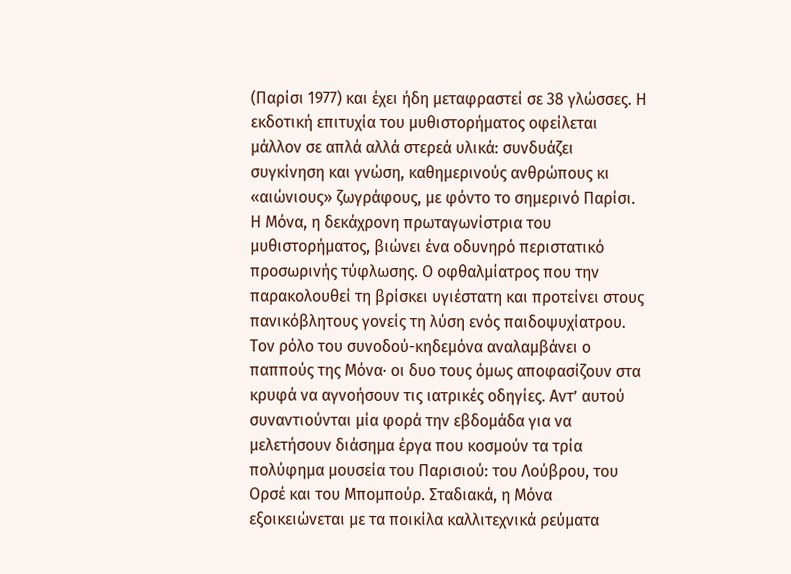(Παρίσι 1977) και έχει ήδη μεταφραστεί σε 38 γλώσσες. Η εκδοτική επιτυχία του μυθιστορήματος οφείλεται μάλλον σε απλά αλλά στερεά υλικά: συνδυάζει συγκίνηση και γνώση, καθημερινούς ανθρώπους κι «αιώνιους» ζωγράφους, με φόντο το σημερινό Παρίσι.
Η Μόνα, η δεκάχρονη πρωταγωνίστρια του μυθιστορήματος, βιώνει ένα οδυνηρό περιστατικό προσωρινής τύφλωσης. Ο οφθαλμίατρος που την παρακολουθεί τη βρίσκει υγιέστατη και προτείνει στους πανικόβλητους γονείς τη λύση ενός παιδοψυχίατρου. Τον ρόλο του συνοδού-κηδεμόνα αναλαμβάνει ο παππούς της Μόνα· οι δυο τους όμως αποφασίζουν στα κρυφά να αγνοήσουν τις ιατρικές οδηγίες. Αντ’ αυτού συναντιούνται μία φορά την εβδομάδα για να μελετήσουν διάσημα έργα που κοσμούν τα τρία πολύφημα μουσεία του Παρισιού: του Λούβρου, του Ορσέ και του Μπομπούρ. Σταδιακά, η Μόνα εξοικειώνεται με τα ποικίλα καλλιτεχνικά ρεύματα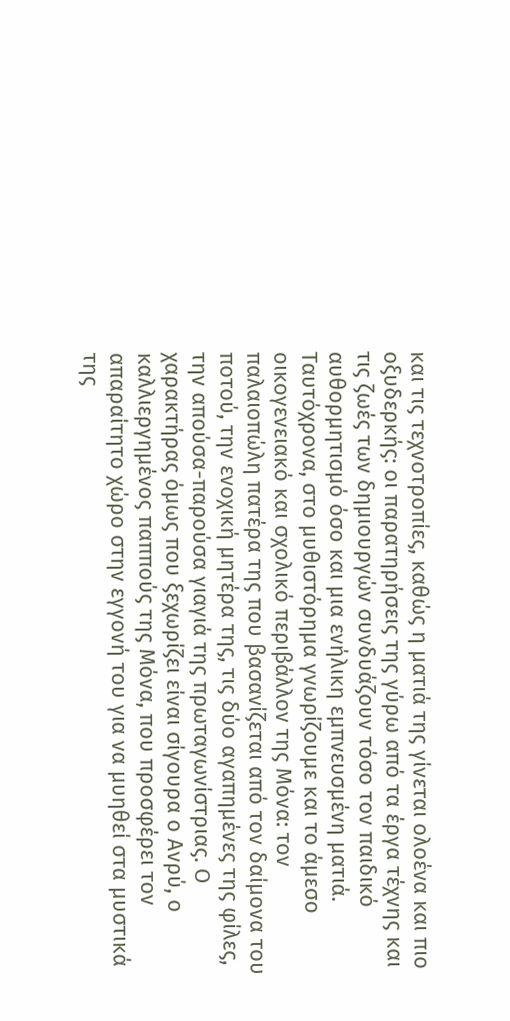και τις τεχνοτροπίες, καθώς η ματιά της γίνεται ολοένα και πιο οξυδερκής: οι παρατηρήσεις της γύρω από τα έργα τέχνης και τις ζωές των δημιουργών συνδυάζουν τόσο τον παιδικό αυθορμητισμό όσο και μια ενήλικη εμπνευσμένη ματιά.
Ταυτόχρονα, στο μυθιστόρημα γνωρίζουμε και το άμεσο οικογενειακό και σχολικό περιβάλλον της Μόνα: τον παλαιοπώλη πατέρα της που βασανίζεται από τον δαίμονα του ποτού, την ενοχική μητέρα της, τις δύο αγαπημένες της φίλες, την απούσα-παρούσα γιαγιά της πρωταγωνίστριας. Ο χαρακτήρας όμως που ξεχωρίζει είναι σίγουρα ο Ανρύ, ο καλλιεργημένος παππούς της Μόνα, που προσφέρει τον απαραίτητο χώρο στην εγγονή του για να μυηθεί στα μυστικά της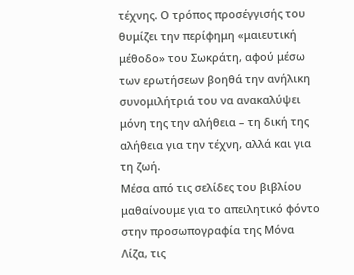τέχνης. Ο τρόπος προσέγγισής του θυμίζει την περίφημη «μαιευτική μέθοδο» του Σωκράτη, αφού μέσω των ερωτήσεων βοηθά την ανήλικη συνομιλήτριά του να ανακαλύψει μόνη της την αλήθεια – τη δική της αλήθεια για την τέχνη, αλλά και για τη ζωή.
Μέσα από τις σελίδες του βιβλίου μαθαίνουμε για το απειλητικό φόντο στην προσωπογραφία της Μόνα Λίζα, τις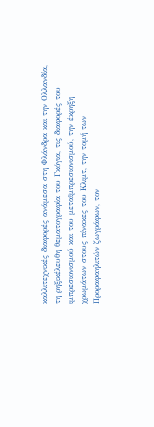καλλιτεχνικές διαφορές ανάμεσα στη Φλάνδρα και την Ολλανδία, τη ρηξικέλευθη θεματογραφία του Γκόγια, τις διαφορές του ιμπρεσιονισμού και του μεταϊμπρεσιονισμού, την έκρηξη χρωμάτων στους πίνακες του Κλιμτ, την τομή των Προραφαηλιτών ζωγράφων, τον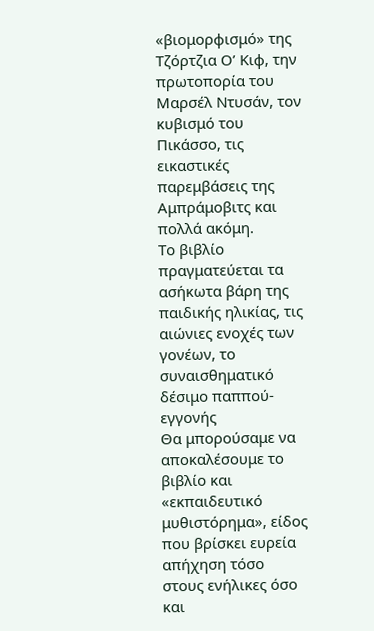«βιομορφισμό» της Τζόρτζια Ο’ Κιφ, την πρωτοπορία του Μαρσέλ Ντυσάν, τον κυβισμό του Πικάσσο, τις εικαστικές παρεμβάσεις της Αμπράμοβιτς και πολλά ακόμη.
Το βιβλίο πραγματεύεται τα ασήκωτα βάρη της παιδικής ηλικίας, τις αιώνιες ενοχές των γονέων, το συναισθηματικό δέσιμο παππού-εγγονής
Θα μπορούσαμε να αποκαλέσουμε το βιβλίο και «εκπαιδευτικό μυθιστόρημα», είδος που βρίσκει ευρεία απήχηση τόσο στους ενήλικες όσο και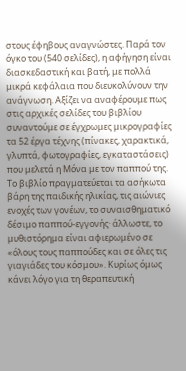στους έφηβους αναγνώστες. Παρά τον όγκο του (540 σελίδες), η αφήγηση είναι διασκεδαστική και βατή, με πολλά μικρά κεφάλαια που διευκολύνουν την ανάγνωση. Αξίζει να αναφέρουμε πως στις αρχικές σελίδες του βιβλίου συναντούμε σε έγχρωμες μικρογραφίες τα 52 έργα τέχνης (πίνακες, χαρακτικά, γλυπτά, φωτογραφίες, εγκαταστάσεις) που μελετά η Μόνα με τον παππού της.
Το βιβλίο πραγματεύεται τα ασήκωτα βάρη της παιδικής ηλικίας, τις αιώνιες ενοχές των γονέων, το συναισθηματικό δέσιμο παππού-εγγονής· άλλωστε, το μυθιστόρημα είναι αφιερωμένο σε «όλους τους παππούδες και σε όλες τις γιαγιάδες του κόσμου». Κυρίως όμως κάνει λόγο για τη θεραπευτική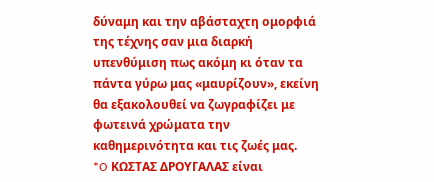δύναμη και την αβάσταχτη ομορφιά της τέχνης σαν μια διαρκή υπενθύμιση πως ακόμη κι όταν τα πάντα γύρω μας «μαυρίζουν», εκείνη θα εξακολουθεί να ζωγραφίζει με φωτεινά χρώματα την καθημερινότητα και τις ζωές μας.
*O ΚΩΣΤΑΣ ΔΡΟΥΓΑΛΑΣ είναι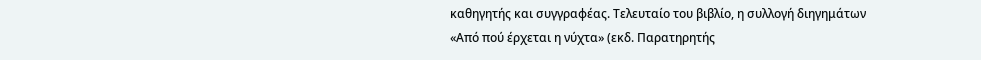καθηγητής και συγγραφέας. Τελευταίο του βιβλίο, η συλλογή διηγημάτων «Από πού έρχεται η νύχτα» (εκδ. Παρατηρητής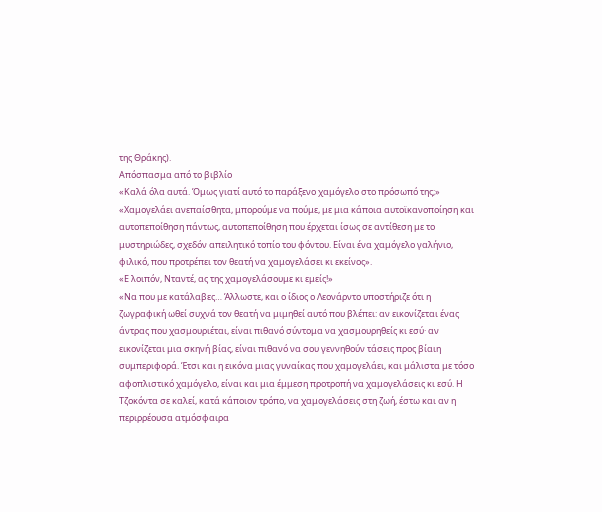της Θράκης).
Απόσπασμα από το βιβλίο
«Καλά όλα αυτά. Όμως γιατί αυτό το παράξενο χαμόγελο στο πρόσωπό της;»
«Χαμογελάει ανεπαίσθητα, μπορούμε να πούμε, με μια κάποια αυτοϊκανοποίηση και αυτοπεποίθηση πάντως, αυτοπεποίθηση που έρχεται ίσως σε αντίθεση με το μυστηριώδες, σχεδόν απειλητικό τοπίο του φόντου. Είναι ένα χαμόγελο γαλήνιο, φιλικό, που προτρέπει τον θεατή να χαμογελάσει κι εκείνος».
«Ε λοιπόν, Νταντέ, ας της χαμογελάσουμε κι εμείς!»
«Να που με κατάλαβες… Άλλωστε, και ο ίδιος ο Λεονάρντο υποστήριζε ότι η ζωγραφική ωθεί συχνά τον θεατή να μιμηθεί αυτό που βλέπει: αν εικονίζεται ένας άντρας που χασμουριέται, είναι πιθανό σύντομα να χασμουρηθείς κι εσύ· αν εικονίζεται μια σκηνή βίας, είναι πιθανό να σου γεννηθούν τάσεις προς βίαιη συμπεριφορά. Έτσι και η εικόνα μιας γυναίκας που χαμογελάει, και μάλιστα με τόσο αφοπλιστικό χαμόγελο, είναι και μια έμμεση προτροπή να χαμογελάσεις κι εσύ. Η Τζοκόντα σε καλεί, κατά κάποιον τρόπο, να χαμογελάσεις στη ζωή, έστω και αν η περιρρέουσα ατμόσφαιρα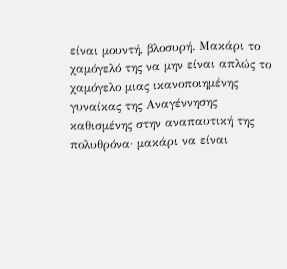είναι μουντή, βλοσυρή. Μακάρι το χαμόγελό της να μην είναι απλώς το χαμόγελο μιας ικανοποιημένης γυναίκας της Αναγέννησης καθισμένης στην αναπαυτική της πολυθρόνα· μακάρι να είναι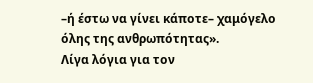–ή έστω να γίνει κάποτε– χαμόγελο όλης της ανθρωπότητας».
Λίγα λόγια για τον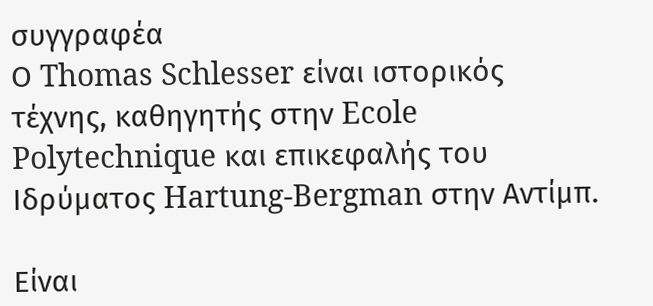συγγραφέα
Ο Thomas Schlesser είναι ιστορικός τέχνης, καθηγητής στην Ecole Polytechnique και επικεφαλής του Ιδρύματος Hartung-Bergman στην Αντίμπ.

Είναι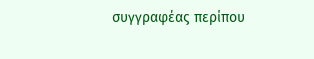συγγραφέας περίπου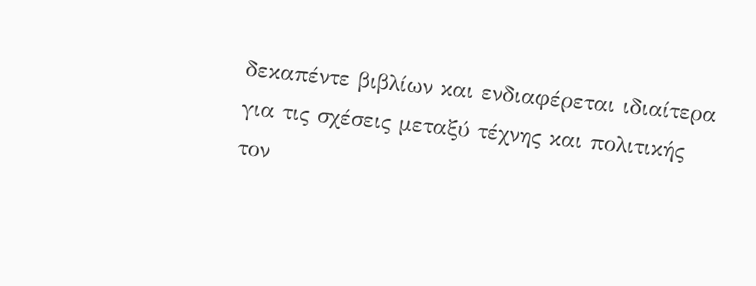δεκαπέντε βιβλίων και ενδιαφέρεται ιδιαίτερα για τις σχέσεις μεταξύ τέχνης και πολιτικής τον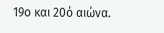19ο και 20ό αιώνα.